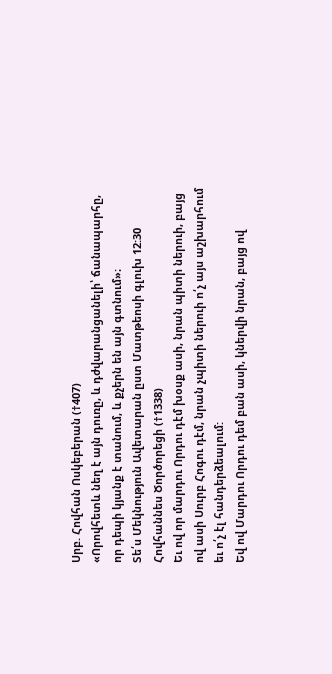Սրբ. Հովհան Ոսկեբերան (†407)
«Որովհետև նեղ է այն դուռը, և դժվարանցանելի՝ ճանապարհը, որ դեպի կյանք է տանում, և քչերն են այն գտնում»։
Տե՛ս Մեկնություն Ավետարան ըստ Մատթեոսի գլուխ 12:30
Հովհաննես Ծործորեցի (†1338)
Եւ ով որ մարդու Որդու դէմ խօսք ասի, նրան պիտի ներուի, բայց ով ասի Սուրբ Հոգու դէմ, նրան չպիտի ներուի ո՛չ այս աշխարհում եւ ո՛չ էլ հանդերձեալում:
Եվ ով Մարդու Որդու դեմ բան ասի, կներվի նրան, բայց ով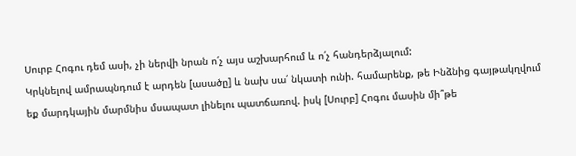Սուրբ Հոգու դեմ ասի, չի ներվի նրան ո՛չ այս աշխարհում և ո՛չ հանդերձյալում:
Կրկնելով ամրապնդում է արդեն [ասածը] և նախ սա՛ նկատի ունի. համարենք, թե Ինձնից գայթակղվում եք մարդկային մարմնիս մսապատ լինելու պատճառով. իսկ [Սուրբ] Հոգու մասին մի՞թե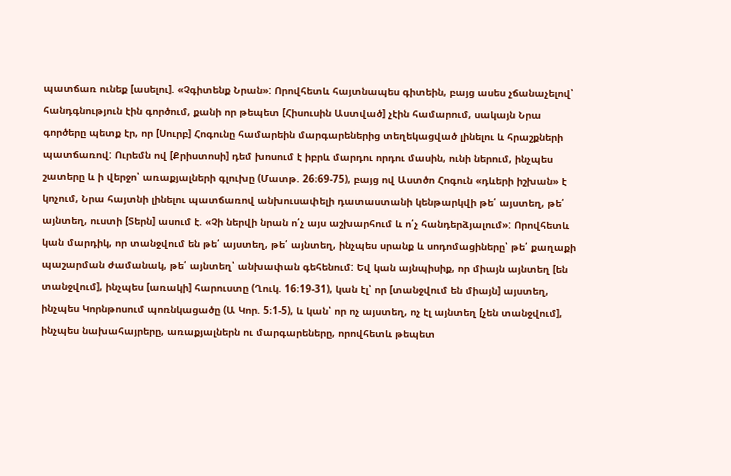պատճառ ունեք [ասելու]. «Չգիտենք Նրան»: Որովհետև հայտնապես գիտեին, բայց ասես չճանաչելով՝ հանդգնություն էին գործում, քանի որ թեպետ [Հիսուսին Աստված] չէին համարում, սակայն Նրա գործերը պետք էր, որ [Սուրբ] Հոգունը համարեին մարգարեներից տեղեկացված լինելու և հրաշքների պատճառով: Ուրեմն ով [Քրիստոսի] դեմ խոսում է իբրև մարդու որդու մասին, ունի ներում, ինչպես շատերը և ի վերջո՝ առաքյալների գլուխը (Մատթ. 26։69-75), բայց ով Աստծո Հոգուն «դևերի իշխան» է կոչում, Նրա հայտնի լինելու պատճառով անխուսափելի դատաստանի կենթարկվի թե՛ այստեղ, թե՛ այնտեղ, ուստի [Տերն] ասում է. «Չի ներվի նրան ո՛չ այս աշխարհում և ո՛չ հանդերձյալում»: Որովհետև կան մարդիկ, որ տանջվում են թե՛ այստեղ, թե՛ այնտեղ, ինչպես սրանք և սոդոմացիները՝ թե՛ քաղաքի պաշարման ժամանակ, թե՛ այնտեղ՝ անխափան գեհենում: Եվ կան այնպիսիք, որ միայն այնտեղ [են տանջվում], ինչպես [առակի] հարուստը (Ղուկ. 16։19-31), կան էլ՝ որ [տանջվում են միայն] այստեղ, ինչպես Կորնթոսում պոռնկացածը (Ա Կոր. 5։1-5), և կան՝ որ ոչ այստեղ, ոչ էլ այնտեղ [չեն տանջվում], ինչպես նախահայրերը, առաքյալներն ու մարգարեները, որովհետև թեպետ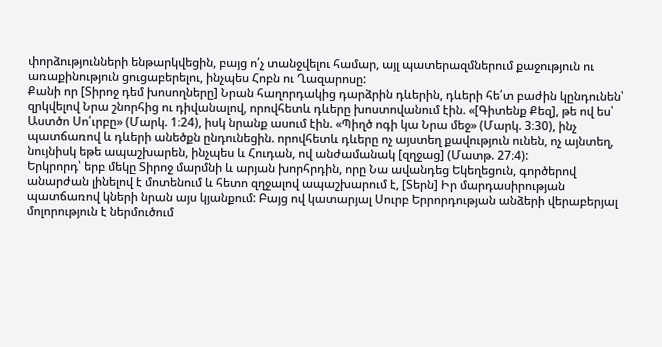փորձությունների ենթարկվեցին, բայց ո՛չ տանջվելու համար, այլ պատերազմներում քաջություն ու առաքինություն ցուցաբերելու, ինչպես Հոբն ու Ղազարոսը:
Քանի որ [Տիրոջ դեմ խոսողները] Նրան հաղորդակից դարձրին դևերին, դևերի հե՛տ բաժին կընդունեն՝ զրկվելով Նրա շնորհից ու դիվանալով, որովհետև դևերը խոստովանում էին. «[Գիտենք Քեզ], թե ով ես՝ Աստծո Սո՛ւրբը» (Մարկ. 1։24), իսկ նրանք ասում էին. «Պիղծ ոգի կա Նրա մեջ» (Մարկ. 3։30), ինչ պատճառով և դևերի անեծքն ընդունեցին. որովհետև դևերը ոչ այստեղ քավություն ունեն, ոչ այնտեղ, նույնիսկ եթե ապաշխարեն, ինչպես և Հուդան, ով անժամանակ [զղջաց] (Մատթ. 27։4):
Երկրորդ՝ երբ մեկը Տիրոջ մարմնի և արյան խորհրդին, որը Նա ավանդեց Եկեղեցուն, գործերով անարժան լինելով է մոտենում և հետո զղջալով ապաշխարում է, [Տերն] Իր մարդասիրության պատճառով կների նրան այս կյանքում: Բայց ով կատարյալ Սուրբ Երրորդության անձերի վերաբերյալ մոլորություն է ներմուծում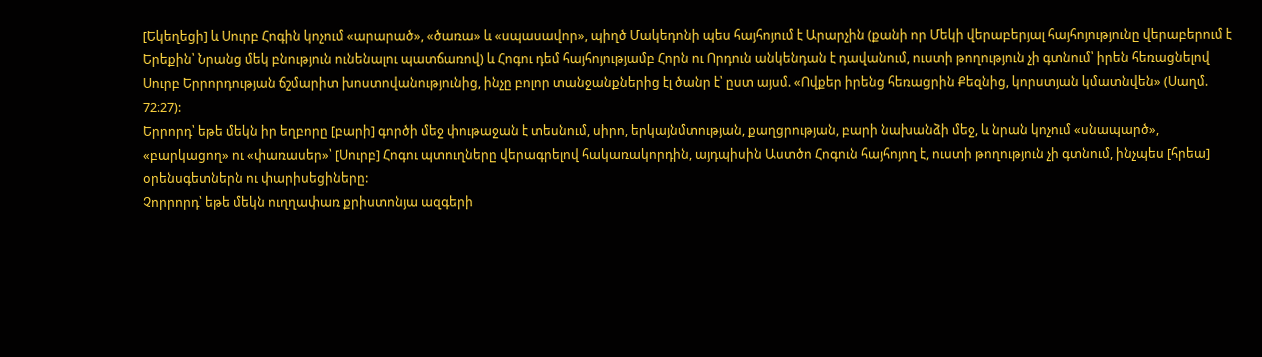[Եկեղեցի] և Սուրբ Հոգին կոչում «արարած», «ծառա» և «սպասավոր», պիղծ Մակեդոնի պես հայհոյում է Արարչին (քանի որ Մեկի վերաբերյալ հայհոյությունը վերաբերում է Երեքին՝ Նրանց մեկ բնություն ունենալու պատճառով) և Հոգու դեմ հայհոյությամբ Հորն ու Որդուն անկենդան է դավանում, ուստի թողություն չի գտնում՝ իրեն հեռացնելով Սուրբ Երրորդության ճշմարիտ խոստովանությունից, ինչը բոլոր տանջանքներից էլ ծանր է՝ ըստ այսմ. «Ովքեր իրենց հեռացրին Քեզնից, կորստյան կմատնվեն» (Սաղմ. 72։27):
Երրորդ՝ եթե մեկն իր եղբորը [բարի] գործի մեջ փութաջան է տեսնում, սիրո, երկայնմտության, քաղցրության, բարի նախանձի մեջ, և նրան կոչում «սնապարծ», «բարկացող» ու «փառասեր»՝ [Սուրբ] Հոգու պտուղները վերագրելով հակառակորդին, այդպիսին Աստծո Հոգուն հայհոյող է, ուստի թողություն չի գտնում, ինչպես [հրեա] օրենսգետներն ու փարիսեցիները:
Չորրորդ՝ եթե մեկն ուղղափառ քրիստոնյա ազգերի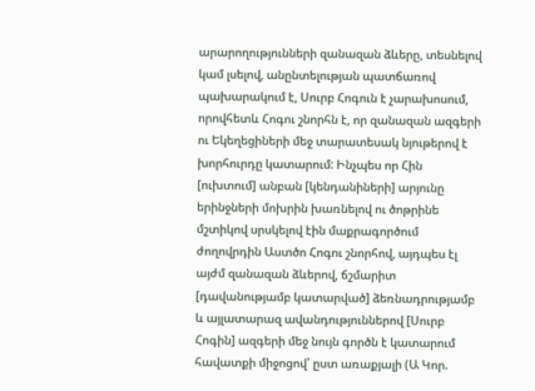արարողությունների զանազան ձևերը, տեսնելով կամ լսելով, անընտելության պատճառով պախարակում է, Սուրբ Հոգուն է չարախոսում, որովհետև Հոգու շնորհն է, որ զանազան ազգերի ու Եկեղեցիների մեջ տարատեսակ նյութերով է խորհուրդը կատարում: Ինչպես որ Հին [ուխտում] անբան [կենդանիների] արյունը երինջների մոխրին խառնելով ու ծոթրինե մշտիկով սրսկելով էին մաքրագործում ժողովրդին Աստծո Հոգու շնորհով, այդպես էլ այժմ զանազան ձևերով, ճշմարիտ [դավանությամբ կատարված] ձեռնադրությամբ և այլատարազ ավանդություններով [Սուրբ Հոգին] ազգերի մեջ նույն գործն է կատարում հավատքի միջոցով՝ ըստ առաքյալի (Ա Կոր.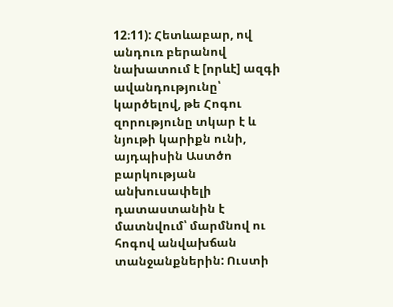12։11): Հետևաբար, ով անդուռ բերանով նախատում է [որևէ] ազգի ավանդությունը՝ կարծելով, թե Հոգու զորությունը տկար է և նյութի կարիքն ունի, այդպիսին Աստծո բարկության անխուսափելի դատաստանին է մատնվում՝ մարմնով ու հոգով անվախճան տանջանքներին: Ուստի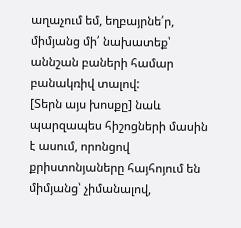աղաչում եմ, եղբայրնե՛ր, միմյանց մի՛ նախատեք՝ աննշան բաների համար բանակռիվ տալով:
[Տերն այս խոսքը] նաև պարզապես հիշոցների մասին է ասում, որոնցով քրիստոնյաները հայհոյում են միմյանց՝ չիմանալով,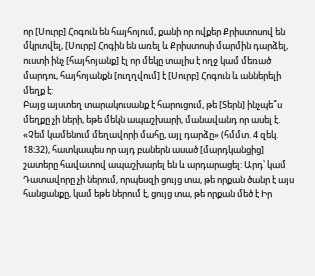որ [Սուրբ] Հոգուն են հայհոյում, քանի որ ովքեր Քրիստոսով են մկրտվել, [Սուրբ] Հոգին են առել և Քրիստոսի մարմին դարձել, ուստի ինչ [հայհոյանք] էլ որ մեկը տալիս է ողջ կամ մեռած մարդու, հայհոյանքն [ուղղվում] է [Սուրբ] Հոգուն և աններելի մեղք է:
Բայց այստեղ տարակուսանք է հարուցում, թե [Տերն] ինչպե՞ս մեղքը չի ների, եթե մեկն ապաշխարի, մանավանդ որ ասել է. «Չեմ կամենում մեղավորի մահը, այլ դարձը» (հմմտ. 4 զեկ. 18։32), հատկապես որ այդ բաներն ասած [մարդկանցից] շատերը հավատով ապաշխարել են և արդարացել: Արդ՝ կամ Դատավորը չի ներում, որպեսզի ցույց տա, թե որքան ծանր է այս հանցանքը, կամ եթե ներում է, ցույց տա, թե որքան մեծ է Իր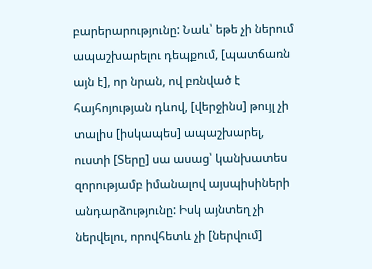բարերարությունը: Նաև՝ եթե չի ներում ապաշխարելու դեպքում, [պատճառն այն է], որ նրան, ով բռնված է հայհոյության դևով, [վերջինս] թույլ չի տալիս [իսկապես] ապաշխարել, ուստի [Տերը] սա ասաց՝ կանխատես զորությամբ իմանալով այսպիսիների անդարձությունը: Իսկ այնտեղ չի ներվելու, որովհետև չի [ներվում]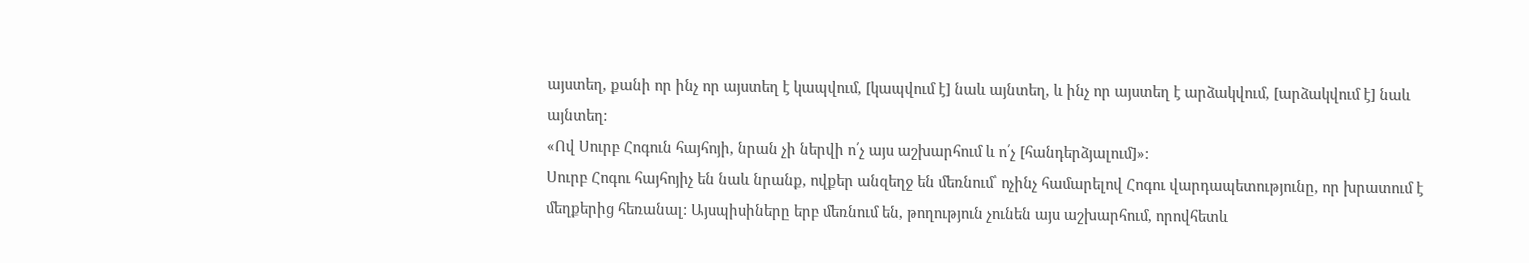այստեղ, քանի որ ինչ որ այստեղ է կապվում, [կապվում է] նաև այնտեղ, և ինչ որ այստեղ է արձակվում, [արձակվում է] նաև այնտեղ:
«Ով Սուրբ Հոգուն հայհոյի, նրան չի ներվի ո՛չ այս աշխարհում և ո՛չ [հանդերձյալում]»:
Սուրբ Հոգու հայհոյիչ են նաև նրանք, ովքեր անզեղջ են մեռնում՝ ոչինչ համարելով Հոգու վարդապետությունը, որ խրատում է մեղքերից հեռանալ: Այսպիսիները երբ մեռնում են, թողություն չունեն այս աշխարհում, որովհետև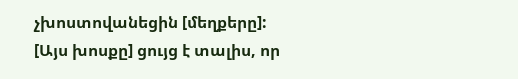չխոստովանեցին [մեղքերը]:
[Այս խոսքը] ցույց է տալիս, որ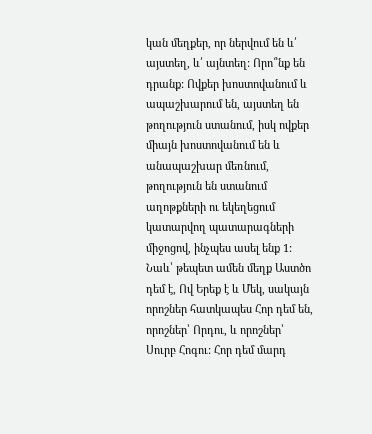կան մեղքեր, որ ներվում են և՛ այստեղ, և՛ այնտեղ: Որո՞նք են դրանք: Ովքեր խոստովանում և ապաշխարում են, այստեղ են թողություն ստանում, իսկ ովքեր միայն խոստովանում են և անապաշխար մեռնում, թողություն են ստանում աղոթքների ու եկեղեցում կատարվող պատարագների միջոցով, ինչպես ասել ենք 1: Նաև՝ թեպետ ամեն մեղք Աստծո դեմ է, Ով Երեք է և Մեկ, սակայն որոշներ հատկապես Հոր դեմ են, որոշներ՝ Որդու, և որոշներ՝ Սուրբ Հոգու: Հոր դեմ մարդ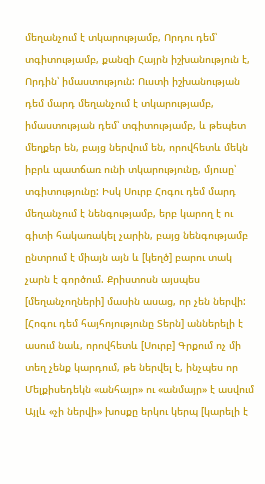մեղանչում է տկարությամբ, Որդու դեմ՝ տգիտությամբ, քանզի Հայրն իշխանություն է, Որդին՝ իմաստություն: Ուստի իշխանության դեմ մարդ մեղանչում է տկարությամբ, իմաստության դեմ՝ տգիտությամբ, և թեպետ մեղքեր են, բայց ներվում են, որովհետև մեկն իբրև պատճառ ունի տկարությունը, մյուսը՝ տգիտությունը: Իսկ Սուրբ Հոգու դեմ մարդ մեղանչում է նենգությամբ, երբ կարող է ու գիտի հակառակել չարին, բայց նենգությամբ ընտրում է միայն այն և [կեղծ] բարու տակ չարն է գործում. Քրիստոսն այսպես [մեղանչողների] մասին ասաց, որ չեն ներվի:
[Հոգու դեմ հայհոյությունը Տերն] աններելի է ասում նաև, որովհետև [Սուրբ] Գրքում ոչ մի տեղ չենք կարդում, թե ներվել է, ինչպես որ Մելքիսեդեկն «անհայր» ու «անմայր» է ասվում
Այլև «չի ներվի» խոսքը երկու կերպ [կարելի է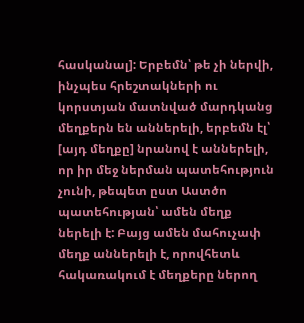հասկանալ]: Երբեմն՝ թե չի ներվի, ինչպես հրեշտակների ու կորստյան մատնված մարդկանց մեղքերն են աններելի, երբեմն էլ՝ [այդ մեղքը] նրանով է աններելի, որ իր մեջ ներման պատեհություն չունի, թեպետ ըստ Աստծո պատեհության՝ ամեն մեղք ներելի է: Բայց ամեն մահուչափ մեղք աններելի է, որովհետև հակառակում է մեղքերը ներող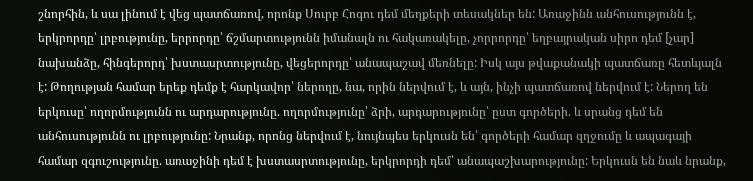շնորհին, և սա լինում է վեց պատճառով, որոնք Սուրբ Հոգու դեմ մեղքերի տեսակներ են: Առաջինն անհուսությունն է, երկրորդը՝ լրբությունը, երրորդը՝ ճշմարտությունն իմանալն ու հակառակելը, չորրորդը՝ եղբայրական սիրո դեմ [չար] նախանձը, հինգերորդ՝ խստասրտությունը, վեցերորդը՝ անապաշավ մեռնելը: Իսկ այս թվաքանակի պատճառը հետևյալն է: Թողության համար երեք դեմք է հարկավոր՝ ներողը, նա, որին ներվում է, և այն, ինչի պատճառով ներվում է: Ներող են երկուսը՝ ողորմությունն ու արդարությունը. ողորմությունը՝ ձրի, արդարությունը՝ ըստ գործերի. և սրանց դեմ են անհուսությունն ու լրբությունը: Նրանք, որոնց ներվում է, նույնպես երկուսն են՝ գործերի համար զղջումը և ապագայի համար զգուշությունը. առաջինի դեմ է խստասրտությունը, երկրորդի դեմ՝ անապաշխարությունը: Երկուսն են նաև նրանք,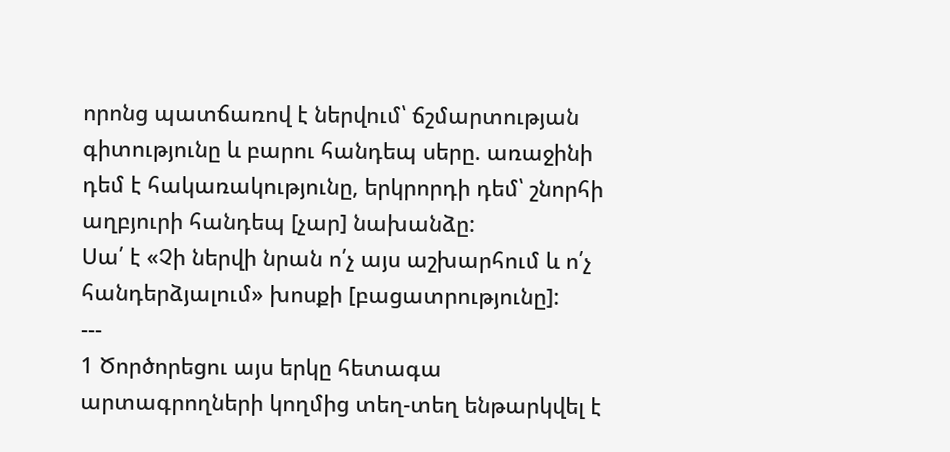որոնց պատճառով է ներվում՝ ճշմարտության գիտությունը և բարու հանդեպ սերը. առաջինի դեմ է հակառակությունը, երկրորդի դեմ՝ շնորհի աղբյուրի հանդեպ [չար] նախանձը:
Սա՛ է «Չի ներվի նրան ո՛չ այս աշխարհում և ո՛չ հանդերձյալում» խոսքի [բացատրությունը]:
---
1 Ծործորեցու այս երկը հետագա արտագրողների կողմից տեղ-տեղ ենթարկվել է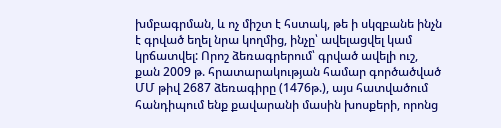խմբագրման, և ոչ միշտ է հստակ, թե ի սկզբանե ինչն է գրված եղել նրա կողմից, ինչը՝ ավելացվել կամ կրճատվել: Որոշ ձեռագրերում՝ գրված ավելի ուշ, քան 2009 թ. հրատարակության համար գործածված ՄՄ թիվ 2687 ձեռագիրը (1476թ.), այս հատվածում հանդիպում ենք քավարանի մասին խոսքերի, որոնց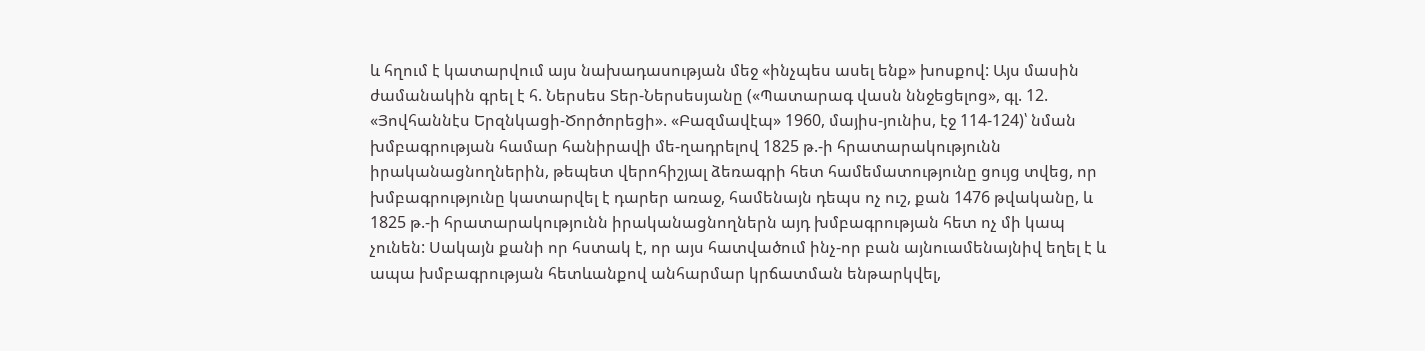և հղում է կատարվում այս նախադասության մեջ «ինչպես ասել ենք» խոսքով: Այս մասին ժամանակին գրել է հ. Ներսես Տեր-Ներսեսյանը («Պատարագ վասն ննջեցելոց», գլ. 12. «Յովհաննէս Երզնկացի-Ծործորեցի». «Բազմավէպ» 1960, մայիս-յունիս, էջ 114-124)՝ նման խմբագրության համար հանիրավի մե-ղադրելով 1825 թ.-ի հրատարակությունն իրականացնողներին, թեպետ վերոհիշյալ ձեռագրի հետ համեմատությունը ցույց տվեց, որ խմբագրությունը կատարվել է դարեր առաջ, համենայն դեպս ոչ ուշ, քան 1476 թվականը, և 1825 թ.-ի հրատարակությունն իրականացնողներն այդ խմբագրության հետ ոչ մի կապ չունեն: Սակայն քանի որ հստակ է, որ այս հատվածում ինչ-որ բան այնուամենայնիվ եղել է և ապա խմբագրության հետևանքով անհարմար կրճատման ենթարկվել,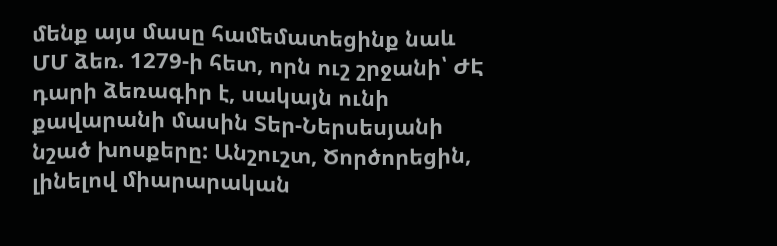մենք այս մասը համեմատեցինք նաև ՄՄ ձեռ. 1279-ի հետ, որն ուշ շրջանի՝ ԺԷ դարի ձեռագիր է, սակայն ունի քավարանի մասին Տեր-Ներսեսյանի նշած խոսքերը: Անշուշտ, Ծործորեցին, լինելով միարարական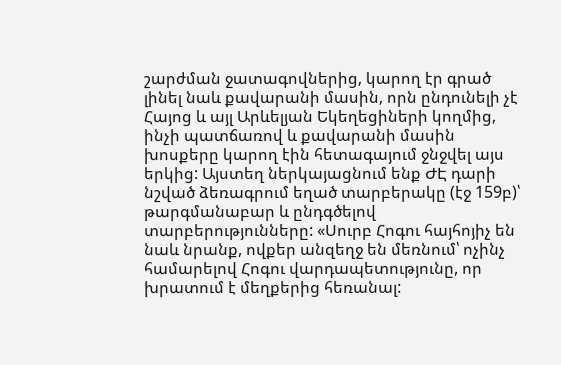շարժման ջատագովներից, կարող էր գրած լինել նաև քավարանի մասին, որն ընդունելի չէ Հայոց և այլ Արևելյան Եկեղեցիների կողմից, ինչի պատճառով և քավարանի մասին խոսքերը կարող էին հետագայում ջնջվել այս երկից: Այստեղ ներկայացնում ենք ԺԷ դարի նշված ձեռագրում եղած տարբերակը (էջ 159բ)՝ թարգմանաբար և ընդգծելով տարբերությունները: «Սուրբ Հոգու հայհոյիչ են նաև նրանք, ովքեր անզեղջ են մեռնում՝ ոչինչ համարելով Հոգու վարդապետությունը, որ խրատում է մեղքերից հեռանալ: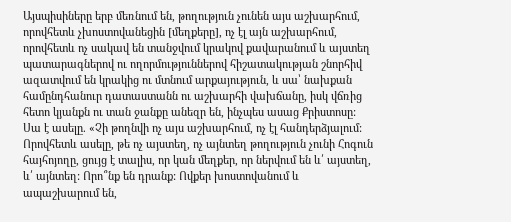Այսպիսիները երբ մեռնում են, թողություն չունեն այս աշխարհում, որովհետև չխոստովանեցին [մեղքերը], ոչ էլ այն աշխարհում, որովհետև ոչ սակավ են տանջվում կրակով քավարանում և այստեղ պատարագներով ու ողորմություններով հիշատակության շնորհիվ ազատվում են կրակից ու մտնում արքայություն, և սա՝ նախքան համընդհանուր դատաստանն ու աշխարհի վախճանը, իսկ վճռից հետո կյանքն ու տան ջանքը անեզր են, ինչպես ասաց Քրիստոսը: Սա է ասելը. «Չի թողնվի ոչ այս աշխարհում, ոչ էլ հանդերձյալում: Որովհետև ասելը, թե ոչ այստեղ, ոչ այնտեղ թողություն չունի Հոգուն հայհոյողը, ցույց է տալիս, որ կան մեղքեր, որ ներվում են և՛ այստեղ, և՛ այնտեղ: Որո՞նք են դրանք: Ովքեր խոստովանում և ապաշխարում են,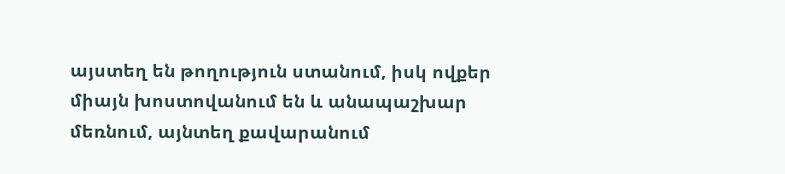այստեղ են թողություն ստանում, իսկ ովքեր միայն խոստովանում են և անապաշխար մեռնում, այնտեղ քավարանում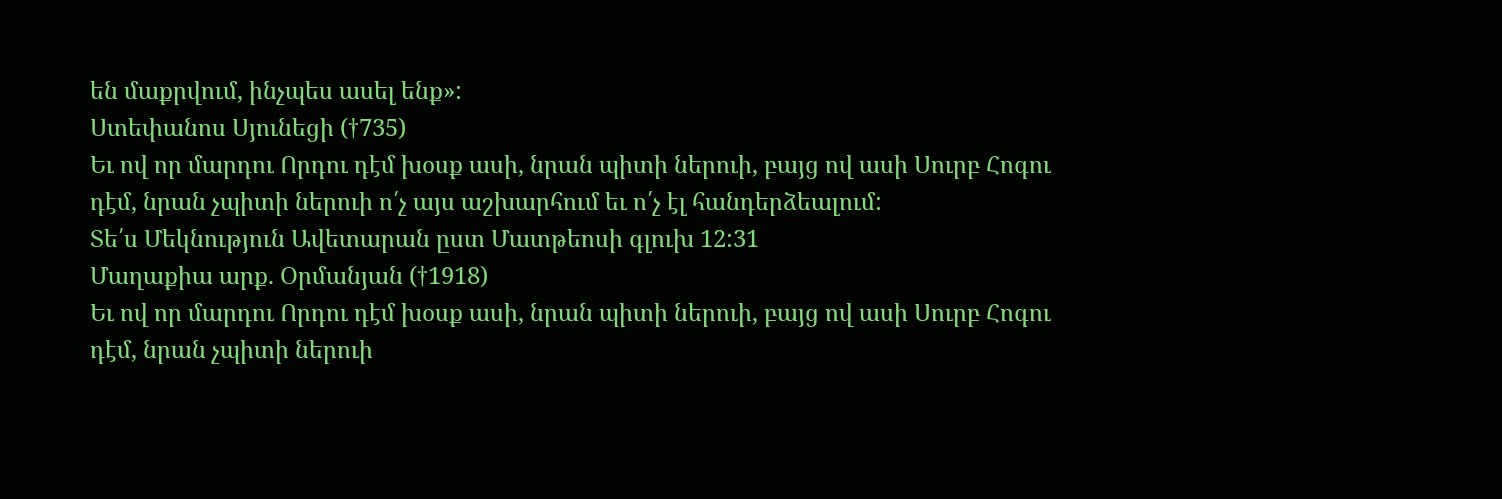են մաքրվում, ինչպես ասել ենք»:
Ստեփանոս Սյունեցի (†735)
Եւ ով որ մարդու Որդու դէմ խօսք ասի, նրան պիտի ներուի, բայց ով ասի Սուրբ Հոգու դէմ, նրան չպիտի ներուի ո՛չ այս աշխարհում եւ ո՛չ էլ հանդերձեալում:
Տե՛ս Մեկնություն Ավետարան ըստ Մատթեոսի գլուխ 12:31
Մաղաքիա արք. Օրմանյան (†1918)
Եւ ով որ մարդու Որդու դէմ խօսք ասի, նրան պիտի ներուի, բայց ով ասի Սուրբ Հոգու դէմ, նրան չպիտի ներուի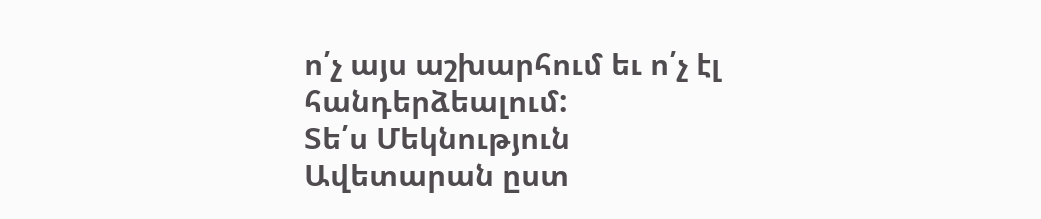ո՛չ այս աշխարհում եւ ո՛չ էլ հանդերձեալում:
Տե՛ս Մեկնություն Ավետարան ըստ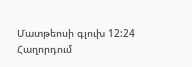Մատթեոսի գլուխ 12:24
Հաղորդում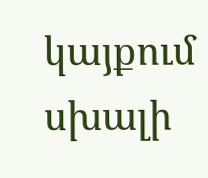կայքում սխալի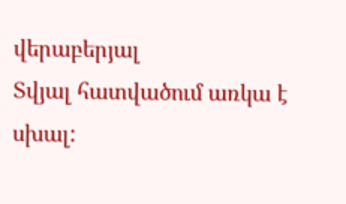վերաբերյալ
Տվյալ հատվածում առկա է սխալ: